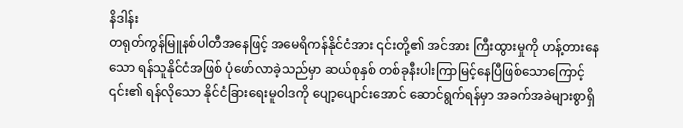နိဒါန်း
တရုတ်ကွန်မြူနစ်ပါတီအနေဖြင့် အမေရိကန်နိုင်ငံအား ၎င်းတို့၏ အင်အား ကြီးထွားမှုကို ဟန့်တားနေသော ရန်သူနိုင်ငံအဖြစ် ပုံဖော်လာခဲ့သည်မှာ ဆယ်စုနှစ် တစ်ခုနီးပါးကြာမြင့်နေပြီဖြစ်သောကြောင့် ၎င်း၏ ရန်လိုသော နိုင်ငံခြားရေးမူဝါဒကို ပျော့ပျောင်းအောင် ဆောင်ရွက်ရန်မှာ အခက်အခဲများစွာရှိ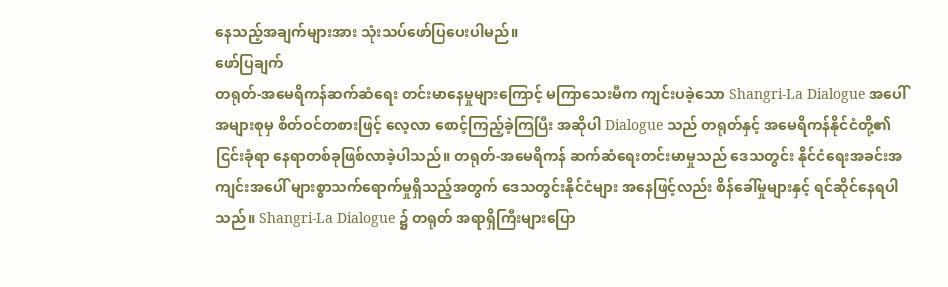နေသည့်အချက်များအား သုံးသပ်ဖော်ပြပေးပါမည်။
ဖော်ပြချက်
တရုတ်-အမေရိကန်ဆက်ဆံရေး တင်းမာနေမှုများကြောင့် မကြာသေးမီက ကျင်းပခဲ့သော Shangri-La Dialogue အပေါ် အများစုမှ စိတ်ဝင်တစားဖြင့် လေ့လာ စောင့်ကြည့်ခဲ့ကြပြီး အဆိုပါ Dialogue သည် တရုတ်နှင့် အမေရိကန်နိုင်ငံတို့၏ ငြင်းခုံရာ နေရာတစ်ခုဖြစ်လာခဲ့ပါသည်။ တရုတ်-အမေရိကန် ဆက်ဆံရေးတင်းမာမှုသည် ဒေသတွင်း နိုင်ငံရေးအခင်းအကျင်းအပေါ် များစွာသက်ရောက်မှုရှိသည့်အတွက် ဒေသတွင်းနိုင်ငံများ အနေဖြင့်လည်း စိန်ခေါ်မှုများနှင့် ရင်ဆိုင်နေရပါသည်။ Shangri-La Dialogue ၌ တရုတ် အရာရှိကြီးများပြော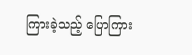ကြားခဲ့သည့် ပြောကြား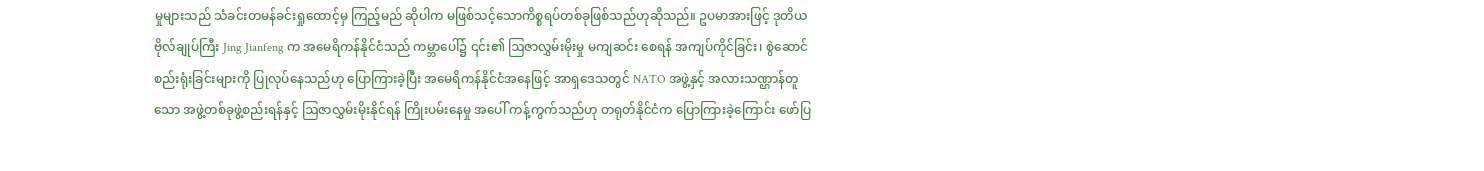မှုများသည် သံခင်းတမန်ခင်းရှုထောင့်မှ ကြည့်မည် ဆိုပါက မဖြစ်သင့်သောကိစ္စရပ်တစ်ခုဖြစ်သည်ဟုဆိုသည်။ ဥပမာအားဖြင့် ဒုတိယဗိုလ်ချုပ်ကြီး Jing Jianfeng က အမေရိကန်နိုင်ငံသည် ကမ္ဘာပေါ်၌ ၎င်း၏ ဩဇာလွှမ်းမိုးမှု မကျဆင်း စေရန် အကျပ်ကိုင်ခြင်း၊ စွဲဆောင်စည်းရုံးခြင်းများကို ပြုလုပ်နေသည်ဟု ပြောကြားခဲ့ပြီး အမေရိကန်နိုင်ငံအနေဖြင့် အာရှဒေသတွင် NATO အဖွဲ့နှင့် အလားသဏ္ဌာန်တူသော အဖွဲ့တစ်ခုဖွဲ့စည်းရန်နှင့် ဩဇာလွှမ်းမိုးနိုင်ရန် ကြိုးပမ်းနေမှု အပေါ် ကန့်ကွက်သည်ဟု တရုတ်နိုင်ငံက ပြောကြားခဲ့ကြောင်း ဖော်ပြ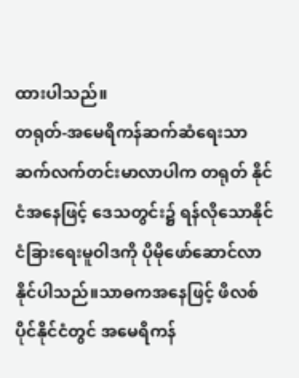ထားပါသည်။
တရုတ်-အမေရိကန်ဆက်ဆံရေးသာ ဆက်လက်တင်းမာလာပါက တရုတ် နိုင်ငံအနေဖြင့် ဒေသတွင်း၌ ရန်လိုသောနိုင်ငံခြားရေးမူဝါဒကို ပိုမိုဖော်ဆောင်လာ နိုင်ပါသည်။သာဓကအနေဖြင့် ဖိလစ်ပိုင်နိုင်ငံတွင် အမေရိကန်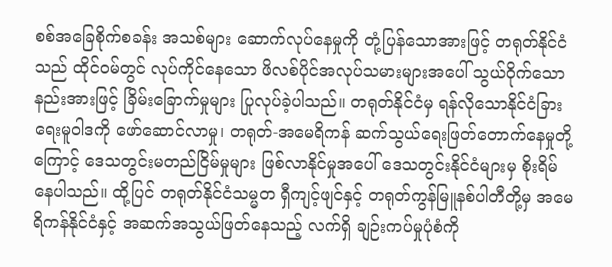စစ်အခြေစိုက်စခန်း အသစ်များ ဆောက်လုပ်နေမှုကို တုံ့ပြန်သောအားဖြင့် တရုတ်နိုင်ငံသည် ထိုင်ဝမ်တွင် လုပ်ကိုင်နေသော ဖိလစ်ပိုင်အလုပ်သမားများအပေါ် သွယ်ဝိုက်သောနည်းအားဖြင့် ခြိမ်းခြောက်မှုများ ပြုလုပ်ခဲ့ပါသည်။ တရုတ်နိုင်ငံမှ ရန်လိုသောနိုင်ငံခြားရေးမူဝါဒကို ဖော်ဆောင်လာမှု၊ တရုတ်-အမေရိကန် ဆက်သွယ်ရေးဖြတ်တောက်နေမှုတို့ကြောင့် ဒေသတွင်းမတည်ငြိမ်မှုများ ဖြစ်လာနိုင်မှုအပေါ် ဒေသတွင်းနိုင်ငံများမှ စိုးရိမ်နေပါသည်။ ထို့ပြင် တရုတ်နိုင်ငံသမ္မတ ရှီကျင့်ဖျင်နှင့် တရုတ်ကွန်မြူနစ်ပါတီတို့မှ အမေရိကန်နိုင်ငံနှင့် အဆက်အသွယ်ဖြတ်နေသည့် လက်ရှိ ချဉ်းကပ်မှုပုံစံကို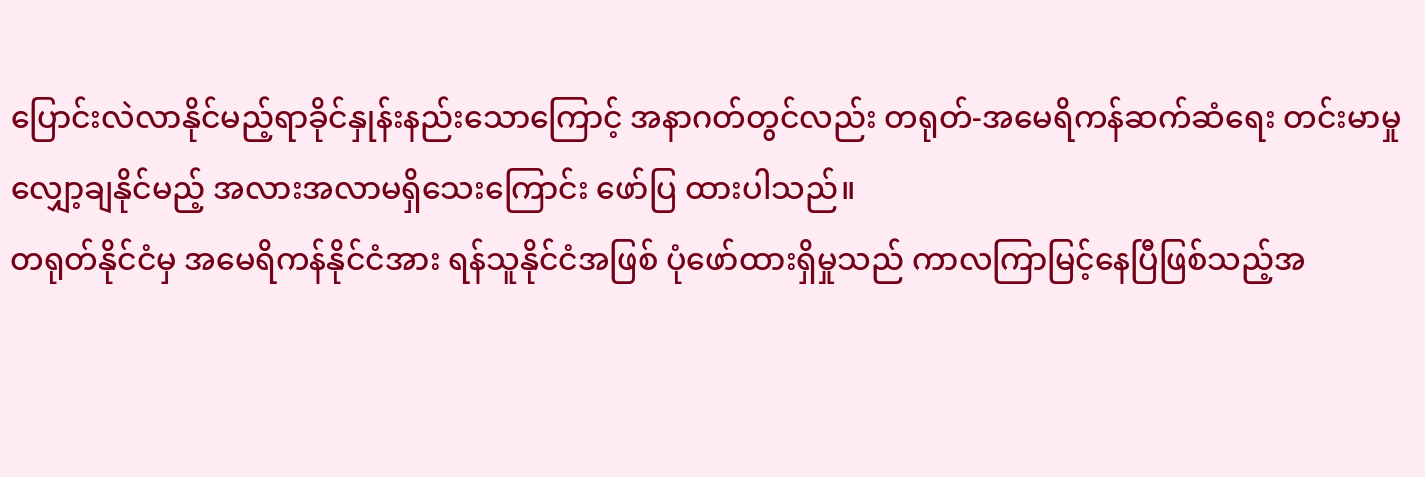ပြောင်းလဲလာနိုင်မည့်ရာခိုင်နှုန်းနည်းသောကြောင့် အနာဂတ်တွင်လည်း တရုတ်-အမေရိကန်ဆက်ဆံရေး တင်းမာမှုလျှော့ချနိုင်မည့် အလားအလာမရှိသေးကြောင်း ဖော်ပြ ထားပါသည်။
တရုတ်နိုင်ငံမှ အမေရိကန်နိုင်ငံအား ရန်သူနိုင်ငံအဖြစ် ပုံဖော်ထားရှိမှုသည် ကာလကြာမြင့်နေပြီဖြစ်သည့်အ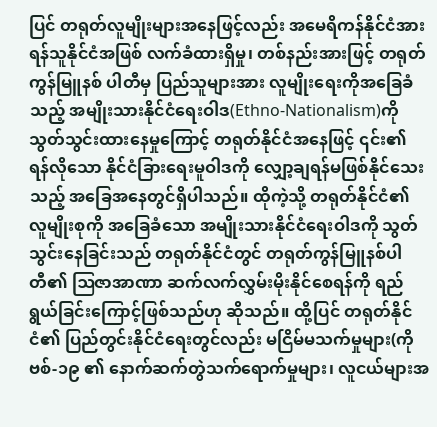ပြင် တရုတ်လူမျိုးများအနေဖြင့်လည်း အမေရိကန်နိုင်ငံအား ရန်သူနိုင်ငံအဖြစ် လက်ခံထားရှိမှု၊ တစ်နည်းအားဖြင့် တရုတ်ကွန်မြူနစ် ပါတီမှ ပြည်သူများအား လူမျိုးရေးကိုအခြေခံသည့် အမျိုးသားနိုင်ငံရေးဝါဒ(Ethno-Nationalism)ကို သွတ်သွင်းထားနေမှုကြောင့် တရုတ်နိုင်ငံအနေဖြင့် ၎င်း၏ ရန်လိုသော နိုင်ငံခြားရေးမူဝါဒကို လျှော့ချရန်မဖြစ်နိုင်သေးသည့် အခြေအနေတွင်ရှိပါသည်။ ထိုကဲ့သို့ တရုတ်နိုင်ငံ၏ လူမျိုးစုကို အခြေခံသော အမျိုးသားနိုင်ငံရေးဝါဒကို သွတ်သွင်းနေခြင်းသည် တရုတ်နိုင်ငံတွင် တရုတ်ကွန်မြူနစ်ပါတီ၏ ဩဇာအာဏာ ဆက်လက်လွှမ်းမိုးနိုင်စေရန်ကို ရည်ရွယ်ခြင်းကြောင့်ဖြစ်သည်ဟု ဆိုသည်။ ထို့ပြင် တရုတ်နိုင်ငံ၏ ပြည်တွင်းနိုင်ငံရေးတွင်လည်း မငြိမ်မသက်မှုများ(ကိုဗစ်-၁၉ ၏ နောက်ဆက်တွဲသက်ရောက်မှုများ၊ လူငယ်များအ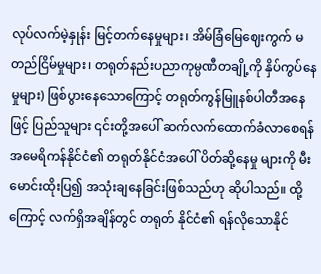လုပ်လက်မဲ့နှုန်း မြင့်တက်နေမှုများ၊ အိမ်ခြံမြေဈေးကွက် မတည်ငြိမ်မှုများ၊ တရုတ်နည်းပညာကုမ္ပဏီတချို့ကို နှိပ်ကွပ်နေမှုများ) ဖြစ်ပွားနေသောကြောင့် တရုတ်ကွန်မြူနစ်ပါတီအနေဖြင့် ပြည်သူများ ၎င်းတို့အပေါ် ဆက်လက်ထောက်ခံလာစေရန် အမေရိကန်နိုင်ငံ၏ တရုတ်နိုင်ငံအပေါ် ပိတ်ဆို့နေမှု များကို မီးမောင်းထိုးပြ၍ အသုံးချနေခြင်းဖြစ်သည်ဟု ဆိုပါသည်။ ထို့ကြောင့် လက်ရှိအချိန်တွင် တရုတ် နိုင်ငံ၏ ရန်လိုသောနိုင်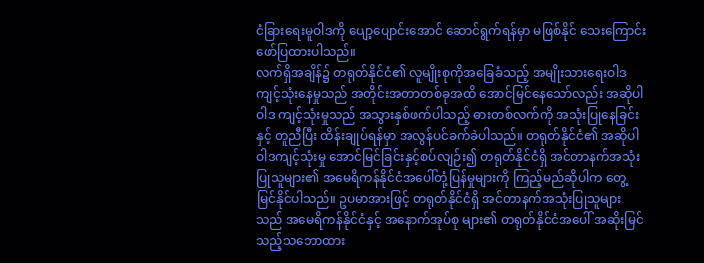ငံခြားရေးမူဝါဒကို ပျော့ပျောင်းအောင် ဆောင်ရွက်ရန်မှာ မဖြစ်နိုင် သေးကြောင်း ဖော်ပြထားပါသည်။
လက်ရှိအချိန်၌ တရုတ်နိုင်ငံ၏ လူမျိုးစုကိုအခြေခံသည့် အမျိုးသားရေးဝါဒ ကျင့်သုံးနေမှုသည် အတိုင်းအတာတစ်ခုအထိ အောင်မြင်နေသော်လည်း အဆိုပါဝါဒ ကျင့်သုံးမှုသည် အသွားနှစ်ဖက်ပါသည့် ဓားတစ်လက်ကို အသုံးပြုနေခြင်းနှင့် တူညီပြီး ထိန်းချုပ်ရန်မှာ အလွန်ပင်ခက်ခဲပါသည်။ တရုတ်နိုင်ငံ၏ အဆိုပါဝါဒကျင့်သုံးမှု အောင်မြင်ခြင်းနှင့်စပ်လျဉ်း၍ တရုတ်နိုင်ငံရှိ အင်တာနက်အသုံးပြုသူများ၏ အမေရိကန်နိုင်ငံအပေါ်တုံ့ပြန်မှုများကို ကြည့်မည်ဆိုပါက တွေ့မြင်နိုင်ပါသည်။ ဥပမာအားဖြင့် တရုတ်နိုင်ငံရှိ အင်တာနက်အသုံးပြုသူများသည် အမေရိကန်နိုင်ငံနှင့် အနောက်အုပ်စု များ၏ တရုတ်နိုင်ငံအပေါ် အဆိုးမြင်သည့်သဘောထား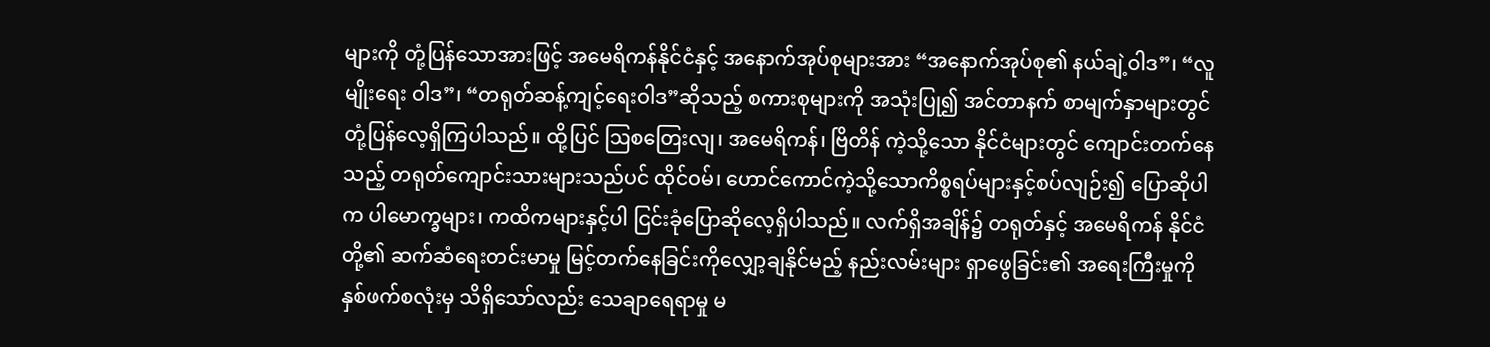များကို တုံ့ပြန်သောအားဖြင့် အမေရိကန်နိုင်ငံနှင့် အနောက်အုပ်စုများအား “အနောက်အုပ်စု၏ နယ်ချဲ့ဝါဒ”၊ “လူမျိုးရေး ဝါဒ”၊ “တရုတ်ဆန့်ကျင့်ရေးဝါဒ”ဆိုသည့် စကားစုများကို အသုံးပြု၍ အင်တာနက် စာမျက်နှာများတွင် တုံ့ပြန်လေ့ရှိကြပါသည်။ ထို့ပြင် ဩစတြေးလျ၊ အမေရိကန်၊ ဗြိတိန် ကဲ့သို့သော နိုင်ငံများတွင် ကျောင်းတက်နေသည့် တရုတ်ကျောင်းသားများသည်ပင် ထိုင်ဝမ်၊ ဟောင်ကောင်ကဲ့သို့သောကိစ္စရပ်များနှင့်စပ်လျဉ်း၍ ပြောဆိုပါက ပါမောက္ခများ၊ ကထိကများနှင့်ပါ ငြင်းခုံပြောဆိုလေ့ရှိပါသည်။ လက်ရှိအချိန်၌ တရုတ်နှင့် အမေရိကန် နိုင်ငံတို့၏ ဆက်ဆံရေးတင်းမာမှု မြင့်တက်နေခြင်းကိုလျှော့ချနိုင်မည့် နည်းလမ်းများ ရှာဖွေခြင်း၏ အရေးကြီးမှုကို နှစ်ဖက်စလုံးမှ သိရှိသော်လည်း သေချာရေရာမှု မ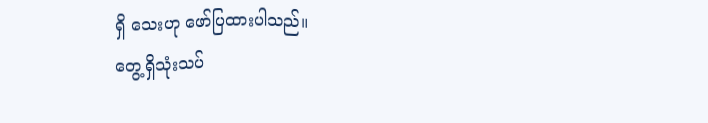ရှိ သေးဟု ဖော်ပြထားပါသည်။
တွေ့ရှိသုံးသပ်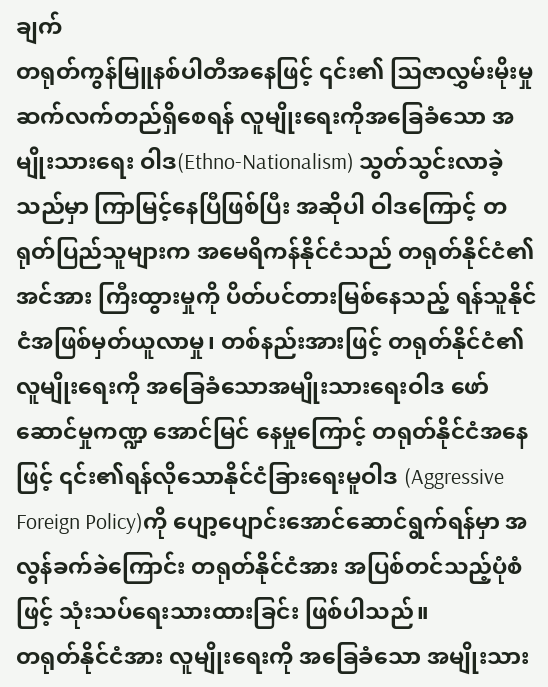ချက်
တရုတ်ကွန်မြူနစ်ပါတီအနေဖြင့် ၎င်း၏ ဩဇာလွှမ်းမိုးမှု ဆက်လက်တည်ရှိစေရန် လူမျိုးရေးကိုအခြေခံသော အမျိုးသားရေး ဝါဒ(Ethno-Nationalism) သွတ်သွင်းလာခဲ့သည်မှာ ကြာမြင့်နေပြီဖြစ်ပြီး အဆိုပါ ဝါဒကြောင့် တရုတ်ပြည်သူများက အမေရိကန်နိုင်ငံသည် တရုတ်နိုင်ငံ၏ အင်အား ကြီးထွားမှုကို ပိတ်ပင်တားမြစ်နေသည့် ရန်သူနိုင်ငံအဖြစ်မှတ်ယူလာမှု၊ တစ်နည်းအားဖြင့် တရုတ်နိုင်ငံ၏လူမျိုးရေးကို အခြေခံသောအမျိုးသားရေးဝါဒ ဖော်ဆောင်မှုကဏ္ဍ အောင်မြင် နေမှုကြောင့် တရုတ်နိုင်ငံအနေဖြင့် ၎င်း၏ရန်လိုသောနိုင်ငံခြားရေးမူဝါဒ (Aggressive Foreign Policy)ကို ပျော့ပျောင်းအောင်ဆောင်ရွက်ရန်မှာ အလွန်ခက်ခဲကြောင်း တရုတ်နိုင်ငံအား အပြစ်တင်သည့်ပုံစံဖြင့် သုံးသပ်ရေးသားထားခြင်း ဖြစ်ပါသည်။
တရုတ်နိုင်ငံအား လူမျိုးရေးကို အခြေခံသော အမျိုးသား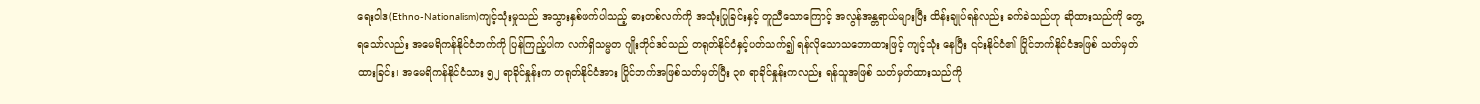ရေးဝါဒ(Ethno-Nationalism)ကျင့်သုံးမှုသည် အသွားနှစ်ဖက်ပါသည့် ဓားတစ်လက်ကို အသုံးပြုခြင်းနှင့် တူညီသောကြောင့် အလွန်အန္တရာယ်များပြီး ထိန်းချုပ်ရန်လည်း ခက်ခဲသည်ဟု ဆိုထားသည်ကို တွေ့ရသော်လည်း အမေရိကန်နိုင်ငံဘက်ကို ပြန်ကြည့်ပါက လက်ရှိသမ္မတ ဂျိုးဘိုင်ဒင်သည် တရုတ်နိုင်ငံနှင့်ပတ်သက်၍ ရန်လိုသောသဘောထားဖြင့် ကျင့်သုံး နေပြီး ၎င်းနိုင်ငံ၏ ပြိုင်ဘက်နိုင်ငံအဖြစ် သတ်မှတ်ထားခြင်း၊ အမေရိကန်နိုင်ငံသား ၅၂ ရာခိုင်နှုန်းက တရုတ်နိုင်ငံအား ပြိုင်ဘက်အဖြစ်သတ်မှတ်ပြီး ၃၈ ရာခိုင်နှုန်းကလည်း ရန်သူအဖြစ် သတ်မှတ်ထားသည်ကို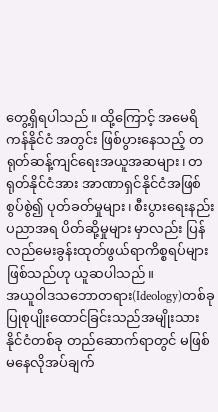တွေ့ရှိရပါသည်။ ထို့ကြောင့် အမေရိကန်နိုင်ငံ အတွင်း ဖြစ်ပွားနေသည့် တရုတ်ဆန့်ကျင်ရေးအယူအဆများ၊ တရုတ်နိုင်ငံအား အာဏာရှင်နိုင်ငံအဖြစ်စွပ်စွဲ၍ ပုတ်ခတ်မှုများ၊ စီးပွားရေးနည်းပညာအရ ပိတ်ဆို့မှုများ မှာလည်း ပြန်လည်မေးခွန်းထုတ်ဖွယ်ရာကိစ္စရပ်များဖြစ်သည်ဟု ယူဆပါသည်။
အယူဝါဒသဘောတရား(Ideology)တစ်ခု ပြုစုပျိုးထောင်ခြင်းသည်အမျိုးသားနိုင်ငံတစ်ခု တည်ဆောက်ရာတွင် မဖြစ်မနေလိုအပ်ချက်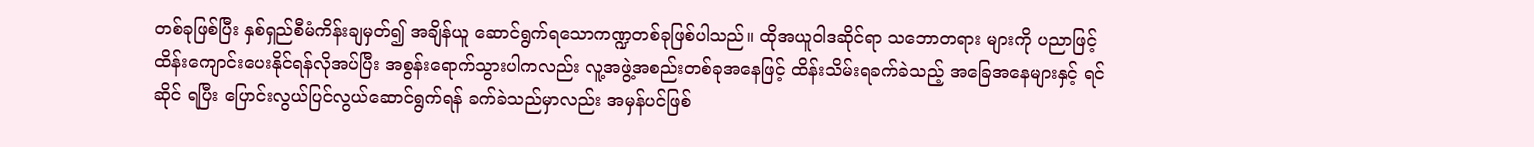တစ်ခုဖြစ်ပြီး နှစ်ရှည်စီမံကိန်းချမှတ်၍ အချိန်ယူ ဆောင်ရွက်ရသောကဏ္ဍတစ်ခုဖြစ်ပါသည်။ ထိုအယူဝါဒဆိုင်ရာ သဘောတရား များကို ပညာဖြင့် ထိန်းကျောင်းပေးနိုင်ရန်လိုအပ်ပြီး အစွန်းရောက်သွားပါကလည်း လူ့အဖွဲ့အစည်းတစ်ခုအနေဖြင့် ထိန်းသိမ်းရခက်ခဲသည့် အခြေအနေများနှင့် ရင်ဆိုင် ရပြီး ပြောင်းလွယ်ပြင်လွယ်ဆောင်ရွက်ရန် ခက်ခဲသည်မှာလည်း အမှန်ပင်ဖြစ်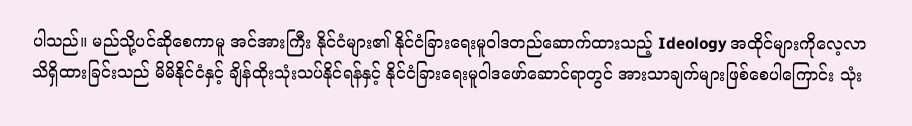ပါသည်။ မည်သို့ပင်ဆိုစေကာမူ အင်အားကြီး နိုင်ငံများ၏ နိုင်ငံခြားရေးမူဝါဒတည်ဆောက်ထားသည့် Ideology အထိုင်များကိုလေ့လာသိရှိထားခြင်းသည် မိမိနိုင်ငံနှင့် ချိန်ထိုးသုံးသပ်နိုင်ရန်နှင့် နိုင်ငံခြားရေးမူဝါဒဖော်ဆောင်ရာတွင် အားသာချက်များဖြစ်စေပါကြောင်း သုံး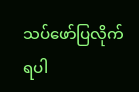သပ်ဖော်ပြလိုက်ရပါ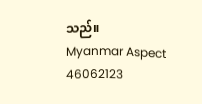သည်။
Myanmar Aspect
46062123